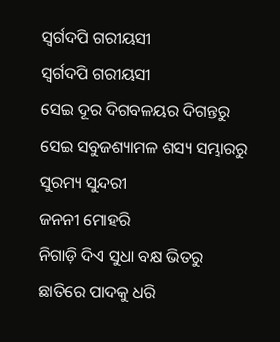ସ୍ୱର୍ଗଦପି ଗରୀୟସୀ
ସ୍ୱର୍ଗଦପି ଗରୀୟସୀ
ସେଇ ଦୂର ଦିଗବଳୟର ଦିଗନ୍ତରୁ
ସେଇ ସବୁଜଶ୍ୟାମଳ ଶସ୍ୟ ସମ୍ଭାରରୁ
ସୁରମ୍ୟ ସୁନ୍ଦରୀ
ଜନନୀ ମୋହରି
ନିଗାଡ଼ି ଦିଏ ସୁଧା ବକ୍ଷ ଭିତରୁ
ଛାତିରେ ପାଦକୁ ଧରି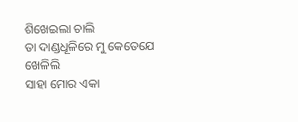ଶିଖେଇଲା ଚାଲି
ତା ଦାଣ୍ଡଧୂଳିରେ ମୁ କେତେଯେ ଖେଳିଲି
ସାହା ମୋର ଏକା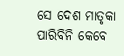ସେ ଦେଶ ମାତୃକା
ପାରିବିନି କେବେ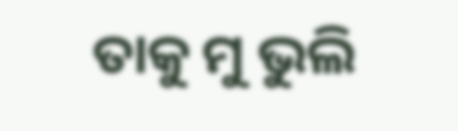ତାକୁ ମୁ ଭୁଲି